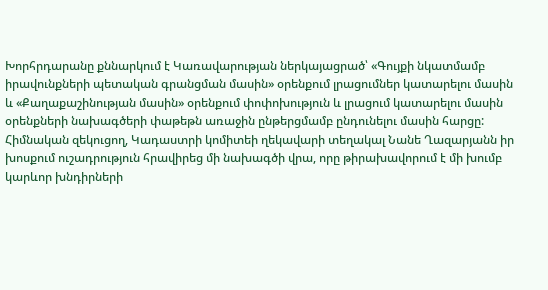Խորհրդարանը քննարկում է Կառավարության ներկայացրած՝ «Գույքի նկատմամբ իրավունքների պետական գրանցման մասին» օրենքում լրացումներ կատարելու մասին և «Քաղաքաշինության մասին» օրենքում փոփոխություն և լրացում կատարելու մասին օրենքների նախագծերի փաթեթն առաջին ընթերցմամբ ընդունելու մասին հարցը:
Հիմնական զեկուցող, Կադաստրի կոմիտեի ղեկավարի տեղակալ Նանե Ղազարյանն իր խոսքում ուշադրություն հրավիրեց մի նախագծի վրա, որը թիրախավորում է մի խումբ կարևոր խնդիրների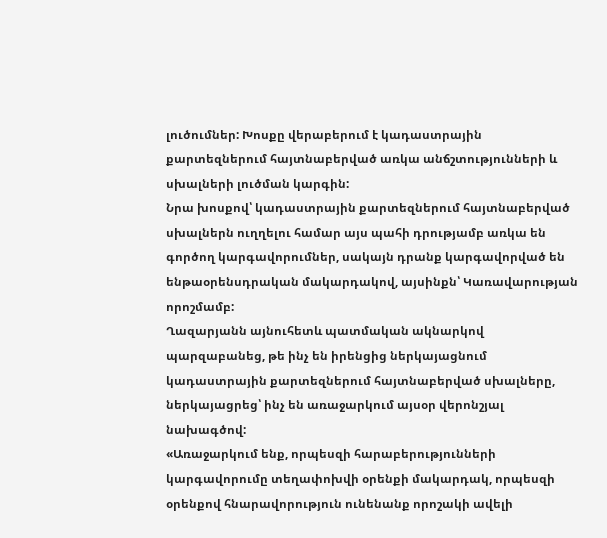լուծումներ: Խոսքը վերաբերում է կադաստրային քարտեզներում հայտնաբերված առկա անճշտությունների և սխալների լուծման կարգին:
Նրա խոսքով՝ կադաստրային քարտեզներում հայտնաբերված սխալներն ուղղելու համար այս պահի դրությամբ առկա են գործող կարգավորումներ, սակայն դրանք կարգավորված են ենթաօրենսդրական մակարդակով, այսինքն՝ Կառավարության որոշմամբ:
Ղազարյանն այնուհետև պատմական ակնարկով պարզաբանեց, թե ինչ են իրենցից ներկայացնում կադաստրային քարտեզներում հայտնաբերված սխալները, ներկայացրեց՝ ինչ են առաջարկում այսօր վերոնշյալ նախագծով:
«Առաջարկում ենք, որպեսզի հարաբերությունների կարգավորումը տեղափոխվի օրենքի մակարդակ, որպեսզի օրենքով հնարավորություն ունենանք որոշակի ավելի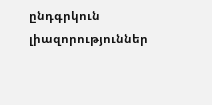ընդգրկուն լիազորություններ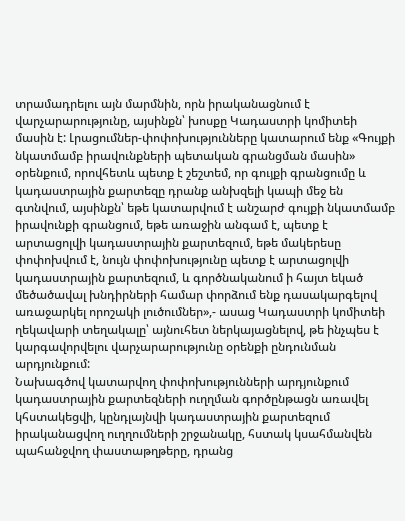տրամադրելու այն մարմնին, որն իրականացնում է վարչարարությունը, այսինքն՝ խոսքը Կադաստրի կոմիտեի մասին է: Լրացումներ-փոփոխությունները կատարում ենք «Գույքի նկատմամբ իրավունքների պետական գրանցման մասին» օրենքում, որովհետև պետք է շեշտեմ, որ գույքի գրանցումը և կադաստրային քարտեզը դրանք անխզելի կապի մեջ են գտնվում, այսինքն՝ եթե կատարվում է անշարժ գույքի նկատմամբ իրավունքի գրանցում, եթե առաջին անգամ է, պետք է արտացոլվի կադաստրային քարտեզում, եթե մակերեսը փոփոխվում է, նույն փոփոխությունը պետք է արտացոլվի կադաստրային քարտեզում, և գործնականում ի հայտ եկած մեծածավալ խնդիրների համար փորձում ենք դասակարգելով առաջարկել որոշակի լուծումներ»,- ասաց Կադաստրի կոմիտեի ղեկավարի տեղակալը՝ այնուհետ ներկայացնելով, թե ինչպես է կարգավորվելու վարչարարությունը օրենքի ընդունման արդյունքում:
Նախագծով կատարվող փոփոխությունների արդյունքում կադաստրային քարտեզների ուղղման գործընթացն առավել կհստակեցվի, կընդլայնվի կադաստրային քարտեզում իրականացվող ուղղումների շրջանակը, հստակ կսահմանվեն պահանջվող փաստաթղթերը, դրանց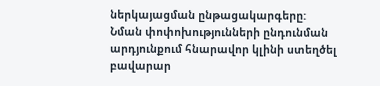ներկայացման ընթացակարգերը:
Նման փոփոխությունների ընդունման արդյունքում հնարավոր կլինի ստեղծել բավարար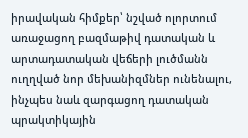իրավական հիմքեր՝ նշված ոլորտում առաջացող բազմաթիվ դատական և արտադատական վեճերի լուծմանն ուղղված նոր մեխանիզմներ ունենալու, ինչպես նաև զարգացող դատական պրակտիկային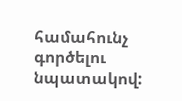համահունչ գործելու նպատակով: